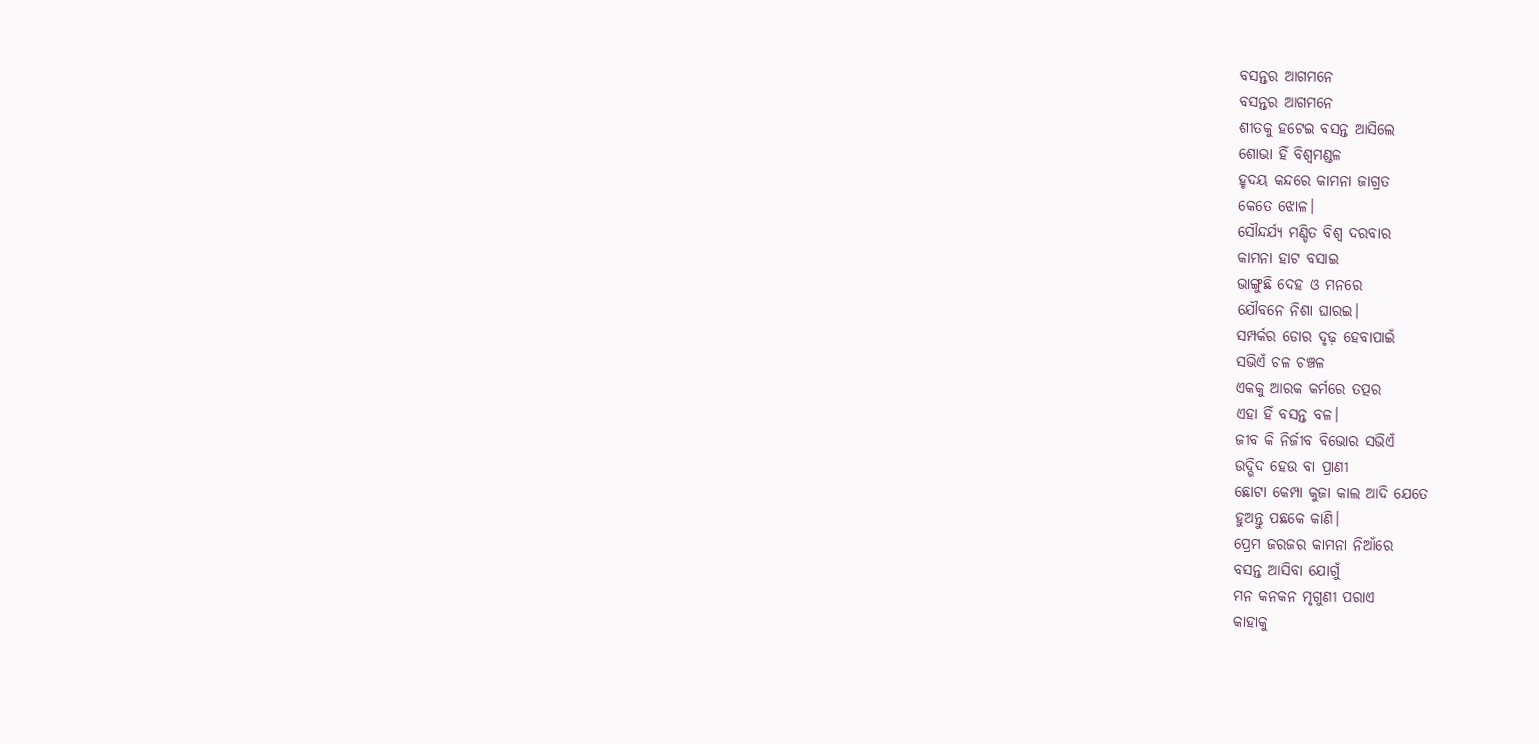ବସନ୍ତର ଆଗମନେ
ବସନ୍ତର ଆଗମନେ
ଶୀତକୁ ହଟେଇ ବସନ୍ତ ଆସିଲେ
ଶୋଭା ହିଁ ବିଶ୍ବମଣ୍ଡଳ
ହୃଦୟ କନ୍ଦରେ କାମନା ଜାଗ୍ରତ
କେତେ ଝୋଳ।
ସୌନ୍ଦର୍ଯ୍ଯ ମଣ୍ଡିତ ବିଶ୍ବ ଦରବାର
କାମନା ହାଟ ବସାଇ
ଭାଙ୍ଗୁଛି ଦେହ ଓ ମନରେ
ଯୌବନେ ନିଶା ଘାରଇ।
ସମ୍ପର୍କର ଡୋର ଦୃଢ଼ ହେବାପାଇଁ
ସଭିଏଁ ଚଳ ଚଞ୍ଚଳ
ଏକକୁ ଆରକ କର୍ମରେ ତତ୍ପର
ଏହା ହିଁ ବସନ୍ତ ବଳ।
ଜୀବ କି ନିର୍ଜୀବ ବିଭୋର ସଭିଏଁ
ଉଦ୍ଭିଦ ହେଉ ବା ପ୍ରାଣୀ
ଛୋଟା କେମ୍ପା କୁଜା କାଲ ଆଦି ଯେତେ
ହୁଅନ୍ତୁ ପଛକେ କାଣି।
ପ୍ରେମ ଜରଜର କାମନା ନିଆଁରେ
ବସନ୍ତ ଆସିବା ଯୋଗୁଁ
ମନ କନକନ ମୃଗୁଣୀ ପରାଏ
କାହାକୁ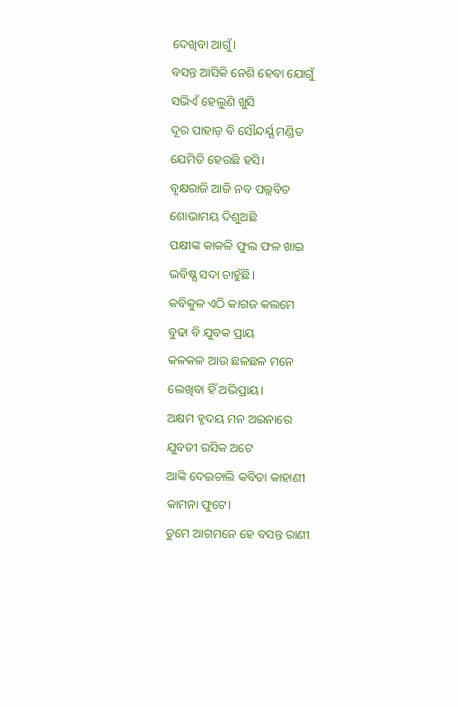ଦେଖିବା ଆଗୁଁ।
ବସନ୍ତ ଆସିକି ନେଶି ହେବା ଯୋଗୁଁ
ସଭିଏଁ ହେଲୁଣି ଖୁସି
ଦୂର ପାହାଡ଼ ବି ସୌନ୍ଦର୍ଯ୍ଯ ମଣ୍ଡିତ
ଯେମିତି ହେଉଛି ହସି।
ବୃକ୍ଷରାଜି ଆଜି ନବ ପଲ୍ଲବିତ
ଶୋଭାମୟ ଦିଶୁଅଛି
ପକ୍ଷୀଙ୍କ କାକଳି ଫୁଲ ଫଳ ଖାଇ
ଭବିଷ୍ଯ ସଦା ଚାହୁଁଛି।
କବିକୁଳ ଏଠି କାଗଜ କଲମେ
ବୁଢା ବି ଯୁବକ ପ୍ରାୟ
କଳକଳ ଆଉ ଛଳଛଳ ମନେ
ଲେଖିବା ହିଁ ଅଭିପ୍ରାୟ।
ଅକ୍ଷମ ହୃଦୟ ମନ ଅଇନାରେ
ଯୁବତୀ ରସିକ ଅଟେ
ଆଙ୍କି ଦେଇଚାଲି କବିତା କାହାଣୀ
କାମନା ଫୁଟେ।
ତୁମେ ଆଗମନେ ହେ ବସନ୍ତ ରାଣୀ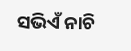ସଭିଏଁ ନାଚି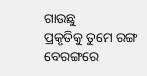ଗାଉଛୁ
ପ୍ରକୃତିକୁ ତୁମେ ରଙ୍ଗ ବେରଙ୍ଗରେ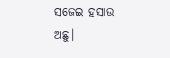ସଜେଇ ହସାଉ ଅଛୁ।